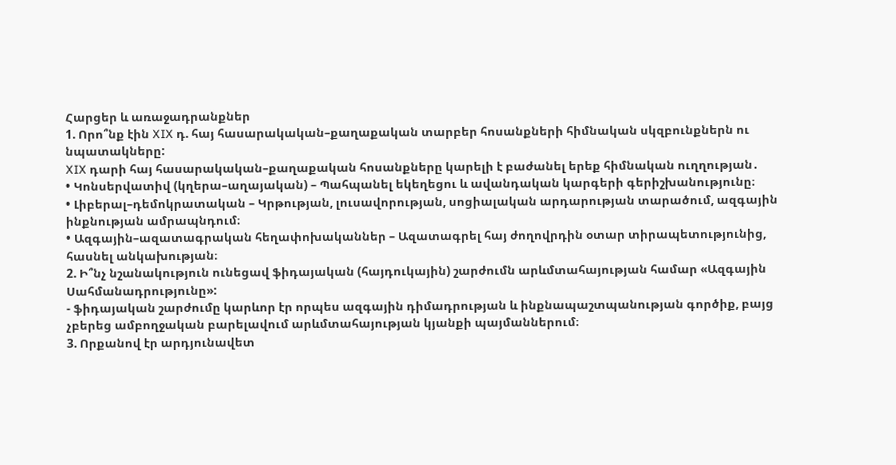Հարցեր և առաջադրանքներ
1. Որո՞նք էին XIX դ. հայ հասարակական–քաղաքական տարբեր հոսանքների հիմնական սկզբունքներն ու նպատակները:
XIX դարի հայ հասարակական–քաղաքական հոսանքները կարելի է բաժանել երեք հիմնական ուղղության․
• Կոնսերվատիվ (կղերա–աղայական) – Պահպանել եկեղեցու և ավանդական կարգերի գերիշխանությունը։
• Լիբերալ–դեմոկրատական – Կրթության, լուսավորության, սոցիալական արդարության տարածում, ազգային ինքնության ամրապնդում։
• Ազգային–ազատագրական հեղափոխականներ – Ազատագրել հայ ժողովրդին օտար տիրապետությունից, հասնել անկախության։
2. Ի՞նչ նշանակություն ունեցավ ֆիդայական (հայդուկային) շարժումն արևմտահայության համար «Ազգային Սահմանադրությունը»:
- ֆիդայական շարժումը կարևոր էր որպես ազգային դիմադրության և ինքնապաշտպանության գործիք, բայց չբերեց ամբողջական բարելավում արևմտահայության կյանքի պայմաններում։
3. Որքանով էր արդյունավետ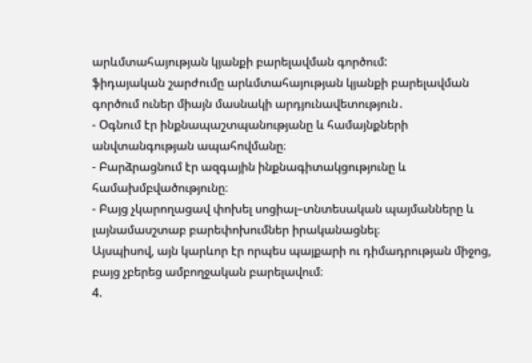արևմտահայության կյանքի բարելավման գործում:
ֆիդայական շարժումը արևմտահայության կյանքի բարելավման գործում ուներ միայն մասնակի արդյունավետություն․
- Օգնում էր ինքնապաշտպանությանը և համայնքների անվտանգության ապահովմանը։
- Բարձրացնում էր ազգային ինքնագիտակցությունը և համախմբվածությունը։
- Բայց չկարողացավ փոխել սոցիալ–տնտեսական պայմանները և լայնամասշտաբ բարեփոխումներ իրականացնել։
Այսպիսով, այն կարևոր էր որպես պայքարի ու դիմադրության միջոց, բայց չբերեց ամբողջական բարելավում։
4.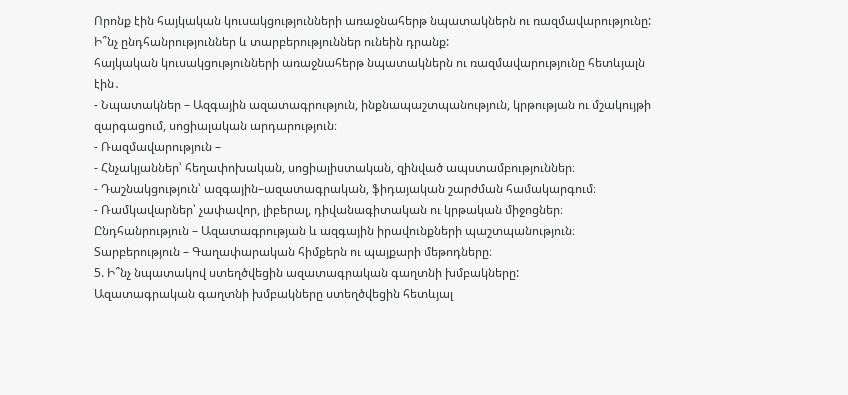Որոնք էին հայկական կուսակցությունների առաջնահերթ նպատակներն ու ռազմավարությունը: Ի՞նչ ընդհանրություններ և տարբերություններ ունեին դրանք:
հայկական կուսակցությունների առաջնահերթ նպատակներն ու ռազմավարությունը հետևյալն էին․
- Նպատակներ – Ազգային ազատագրություն, ինքնապաշտպանություն, կրթության ու մշակույթի զարգացում, սոցիալական արդարություն։
- Ռազմավարություն –
- Հնչակյաններ՝ հեղափոխական, սոցիալիստական, զինված ապստամբություններ։
- Դաշնակցություն՝ ազգային–ազատագրական, ֆիդայական շարժման համակարգում։
- Ռամկավարներ՝ չափավոր, լիբերալ, դիվանագիտական ու կրթական միջոցներ։
Ընդհանրություն – Ազատագրության և ազգային իրավունքների պաշտպանություն։
Տարբերություն – Գաղափարական հիմքերն ու պայքարի մեթոդները։
5. Ի՞նչ նպատակով ստեղծվեցին ազատագրական գաղտնի խմբակները:
Ազատագրական գաղտնի խմբակները ստեղծվեցին հետևյալ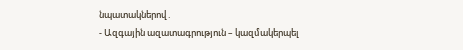նպատակներով․
- Ազգային ազատագրություն – կազմակերպել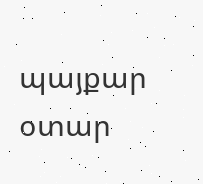պայքար օտար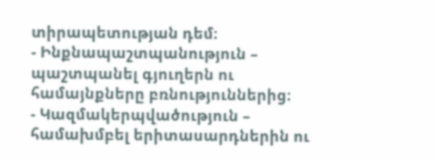տիրապետության դեմ։
- Ինքնապաշտպանություն – պաշտպանել գյուղերն ու համայնքները բռնություններից։
- Կազմակերպվածություն – համախմբել երիտասարդներին ու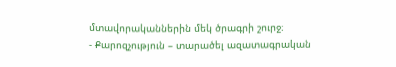մտավորականներին մեկ ծրագրի շուրջ։
- Քարոզչություն – տարածել ազատագրական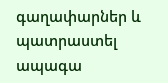գաղափարներ և պատրաստել ապագա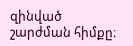զինված շարժման հիմքը։